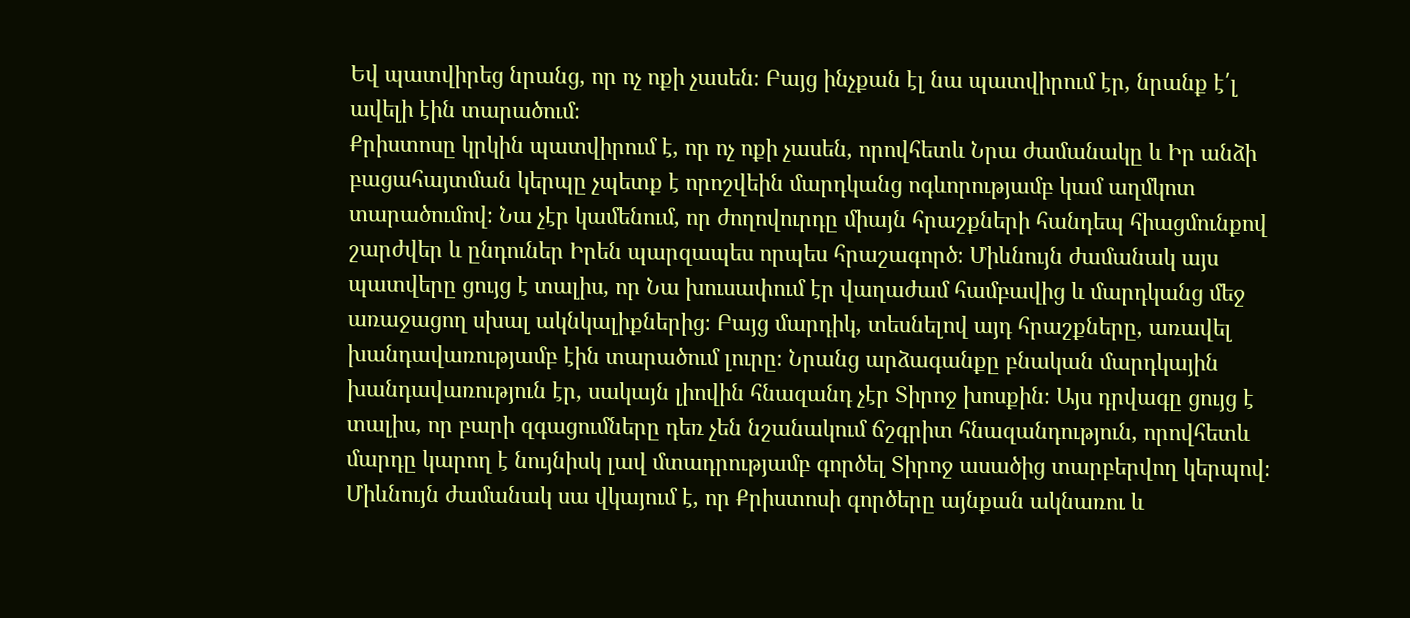Եվ պատվիրեց նրանց, որ ոչ ոքի չասեն։ Բայց ինչքան էլ նա պատվիրում էր, նրանք է՛լ ավելի էին տարածում։
Քրիստոսը կրկին պատվիրում է, որ ոչ ոքի չասեն, որովհետև Նրա ժամանակը և Իր անձի բացահայտման կերպը չպետք է որոշվեին մարդկանց ոգևորությամբ կամ աղմկոտ տարածումով։ Նա չէր կամենում, որ ժողովուրդը միայն հրաշքների հանդեպ հիացմունքով շարժվեր և ընդուներ Իրեն պարզապես որպես հրաշագործ։ Միևնույն ժամանակ այս պատվերը ցույց է տալիս, որ Նա խուսափում էր վաղաժամ համբավից և մարդկանց մեջ առաջացող սխալ ակնկալիքներից։ Բայց մարդիկ, տեսնելով այդ հրաշքները, առավել խանդավառությամբ էին տարածում լուրը։ Նրանց արձագանքը բնական մարդկային խանդավառություն էր, սակայն լիովին հնազանդ չէր Տիրոջ խոսքին։ Այս դրվագը ցույց է տալիս, որ բարի զգացումները դեռ չեն նշանակում ճշգրիտ հնազանդություն, որովհետև մարդը կարող է նույնիսկ լավ մտադրությամբ գործել Տիրոջ ասածից տարբերվող կերպով։ Միևնույն ժամանակ սա վկայում է, որ Քրիստոսի գործերը այնքան ակնառու և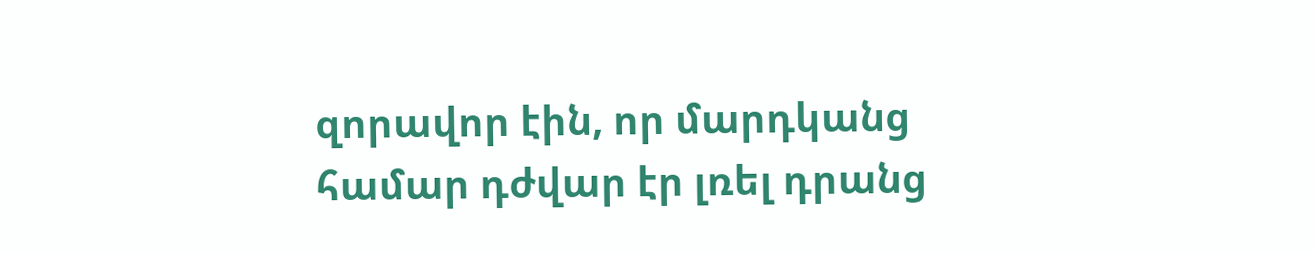զորավոր էին, որ մարդկանց համար դժվար էր լռել դրանց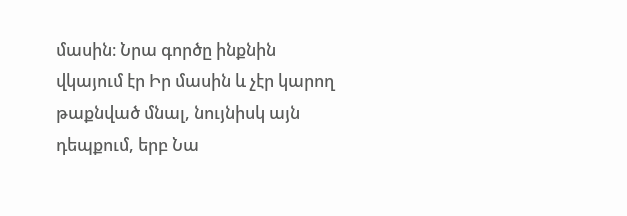մասին։ Նրա գործը ինքնին վկայում էր Իր մասին և չէր կարող թաքնված մնալ, նույնիսկ այն դեպքում, երբ Նա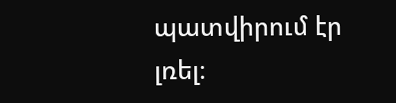պատվիրում էր լռել։